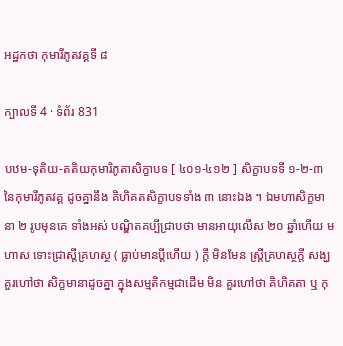អដ្ឋកថា កុមារីភូតវគ្គទី ៨

ក្បាលទី 4 · ទំព័រ 831

បឋម-ទុតិយ-តតិយកុមារិភូតាសិក្ខាបទ [ ៤០១-៤១២ ] សិក្ខាបទទី ១-២-៣ នៃកុមារីភូតវគ្គ ដូចគ្នានឹង គិហិគតសិក្ខាបទទាំង ៣ នោះឯង ។ ឯមហាសិក្ខមានា ២ រូបមុនគេ ទាំងអស់ បណ្ឌិតគប្បីជ្រាបថា មានអាយុលើស ២០ ឆ្នាំហើយ មហាស ទោះជ្រាស្តីគ្រហស្ថ ( ធ្លាប់មានប្តីហើយ ) ក្តី មិនមែន ស្ត្រីគ្រហស្ថក្តី សង្ឃគួរហៅថា សិក្ខមានាដូចគ្នា ក្នុងសម្មតិកម្មជាដើម មិន គួរហៅថា គិហិគតា ឬ កុ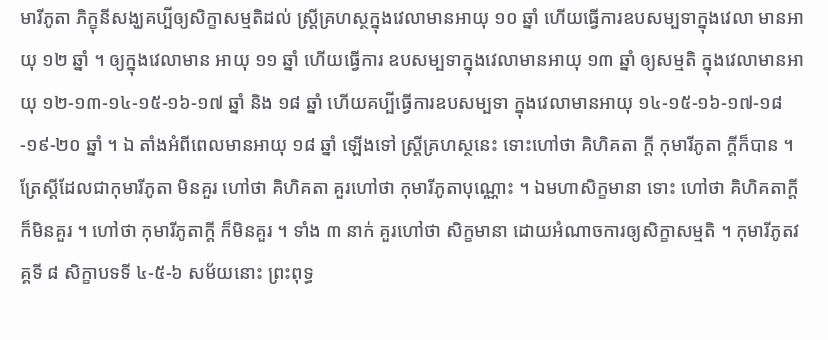មារីភូតា ភិក្ខុនីសង្ឃគប្បីឲ្យសិក្ខាសម្មតិដល់ ស្ត្រីគ្រហស្ថក្នុងវេលាមានអាយុ ១០ ឆ្នាំ ហើយធ្វើការឧបសម្បទាក្នុងវេលា មានអាយុ ១២ ឆ្នាំ ។ ឲ្យក្នុងវេលាមាន អាយុ ១១ ឆ្នាំ ហើយធ្វើការ ឧបសម្បទាក្នុងវេលាមានអាយុ ១៣ ឆ្នាំ ឲ្យសម្មតិ ក្នុងវេលាមានអាយុ ១២-១៣-១៤-១៥-១៦-១៧ ឆ្នាំ និង ១៨ ឆ្នាំ ហើយគប្បីធ្វើការឧបសម្បទា ក្នុងវេលាមានអាយុ ១៤-១៥-១៦-១៧-១៨-១៩-២០ ឆ្នាំ ។ ឯ តាំងអំពីពេលមានអាយុ ១៨ ឆ្នាំ ឡើងទៅ ស្ត្រីគ្រហស្ថនេះ ទោះហៅថា គិហិគតា ក្តី កុមារីភូតា ក្តីក៏បាន ។ ត្រែស្តីដែលជាកុមារីភូតា មិនគួរ ហៅថា គិហិគតា គួរហៅថា កុមារីភូតាបុណ្ណោះ ។ ឯមហាសិក្ខមានា ទោះ ហៅថា គិហិគតាក្តី ក៏មិនគួរ ។ ហៅថា កុមារីភូតាក្តី ក៏មិនគួរ ។ ទាំង ៣ នាក់ គួរហៅថា សិក្ខមានា ដោយអំណាចការឲ្យសិក្ខាសម្មតិ ។ កុមារីភូតវគ្គទី ៨ សិក្ខាបទទី ៤-៥-៦ សម័យនោះ ព្រះពុទ្ធ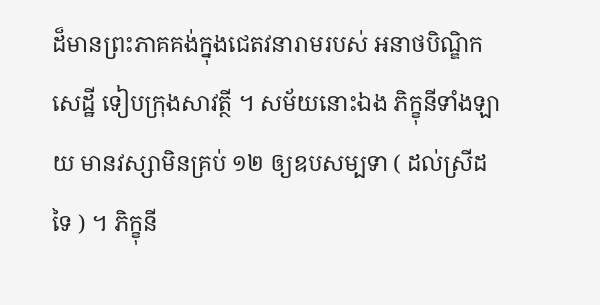ដ៏មានព្រះភាគគង់ក្នុងជេតវនារាមរបស់ អនាថបិណ្ឌិកសេដ្ឋី ទៀបក្រុងសាវត្ថី ។ សម័យនោះឯង ភិក្ខុនីទាំងឡាយ មានវស្សាមិនគ្រប់ ១២ ឲ្យឧបសម្បទា ( ដល់ស្រីដទៃ ) ។ ភិក្ខុនី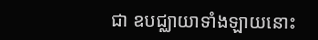ជា ឧបជ្ឈាយាទាំងឡាយនោះ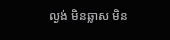ល្ងង់ មិនឆ្លាស មិន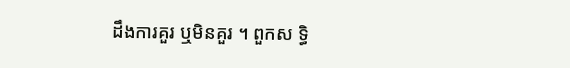ដឹងការគួរ ឬមិនគួរ ។ ពួកស ទ្ធិ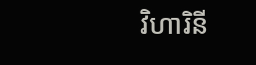វិហារិនី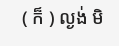( ក៏ ) ល្ងង់ មិ